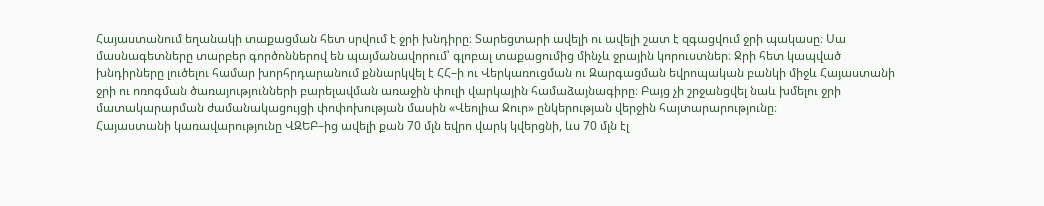Հայաստանում եղանակի տաքացման հետ սրվում է ջրի խնդիրը։ Տարեցտարի ավելի ու ավելի շատ է զգացվում ջրի պակասը։ Սա մասնագետները տարբեր գործոններով են պայմանավորում՝ գլոբալ տաքացումից մինչև ջրային կորուստներ։ Ջրի հետ կապված խնդիրները լուծելու համար խորհրդարանում քննարկվել է ՀՀ–ի ու Վերկառուցման ու Զարգացման եվրոպական բանկի միջև Հայաստանի ջրի ու ոռոգման ծառայությունների բարելավման առաջին փուլի վարկային համաձայնագիրը։ Բայց չի շրջանցվել նաև խմելու ջրի մատակարարման ժամանակացույցի փոփոխության մասին «Վեոլիա Ջուր» ընկերության վերջին հայտարարությունը։
Հայաստանի կառավարությունը ՎԶԵԲ–ից ավելի քան 70 մլն եվրո վարկ կվերցնի, ևս 70 մլն էլ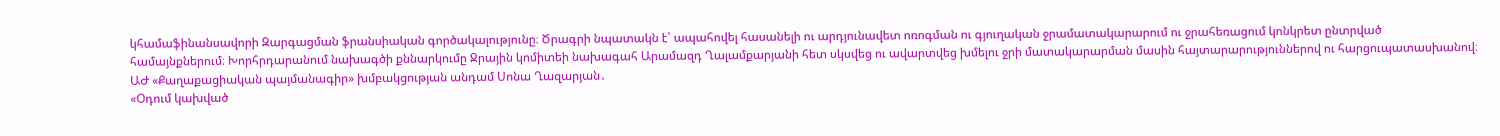կհամաֆինանսավորի Զարգացման ֆրանսիական գործակալությունը։ Ծրագրի նպատակն է՝ ապահովել հասանելի ու արդյունավետ ոռոգման ու գյուղական ջրամատակարարում ու ջրահեռացում կոնկրետ ընտրված համայնքներում։ Խորհրդարանում նախագծի քննարկումը Ջրային կոմիտեի նախագահ Արամազդ Ղալամքարյանի հետ սկսվեց ու ավարտվեց խմելու ջրի մատակարարման մասին հայտարարություններով ու հարցուպատասխանով։ ԱԺ «Քաղաքացիական պայմանագիր» խմբակցության անդամ Սոնա Ղազարյան․
«Օդում կախված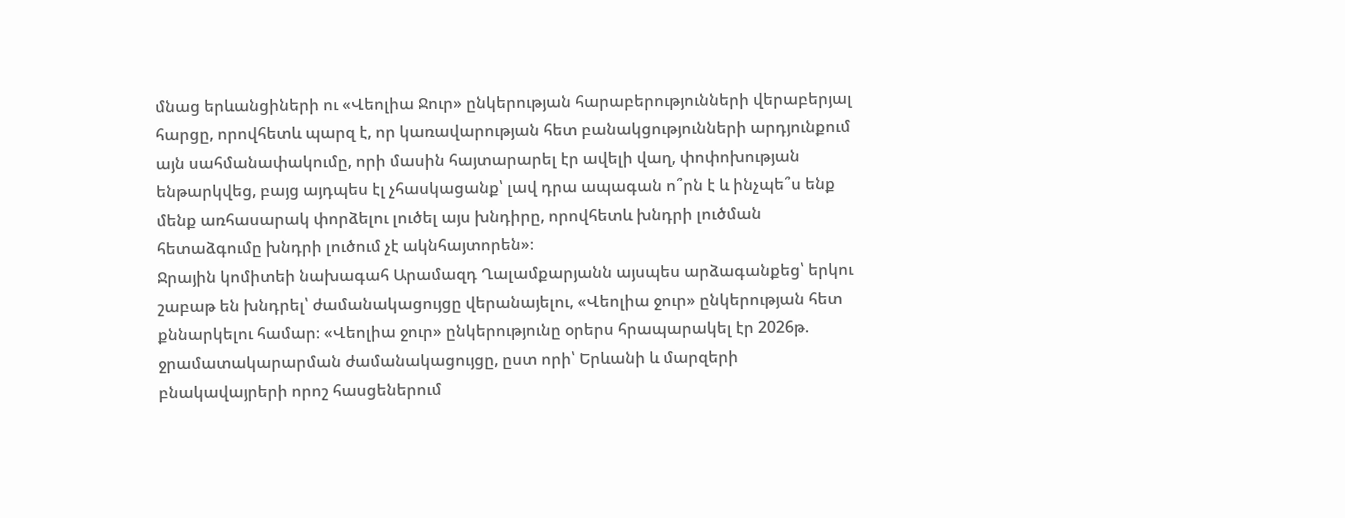մնաց երևանցիների ու «Վեոլիա Ջուր» ընկերության հարաբերությունների վերաբերյալ հարցը, որովհետև պարզ է, որ կառավարության հետ բանակցությունների արդյունքում այն սահմանափակումը, որի մասին հայտարարել էր ավելի վաղ, փոփոխության ենթարկվեց, բայց այդպես էլ չհասկացանք՝ լավ դրա ապագան ո՞րն է և ինչպե՞ս ենք մենք առհասարակ փորձելու լուծել այս խնդիրը, որովհետև խնդրի լուծման հետաձգումը խնդրի լուծում չէ ակնհայտորեն»։
Ջրային կոմիտեի նախագահ Արամազդ Ղալամքարյանն այսպես արձագանքեց՝ երկու շաբաթ են խնդրել՝ ժամանակացույցը վերանայելու, «Վեոլիա ջուր» ընկերության հետ քննարկելու համար։ «Վեոլիա ջուր» ընկերությունը օրերս հրապարակել էր 2026թ. ջրամատակարարման ժամանակացույցը, ըստ որի՝ Երևանի և մարզերի բնակավայրերի որոշ հասցեներում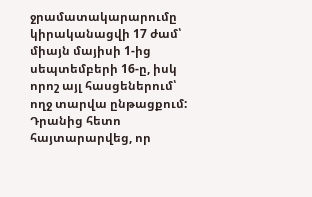ջրամատակարարումը կիրականացվի 17 ժամ՝ միայն մայիսի 1-ից սեպտեմբերի 16-ը, իսկ որոշ այլ հասցեներում՝ ողջ տարվա ընթացքում:
Դրանից հետո հայտարարվեց, որ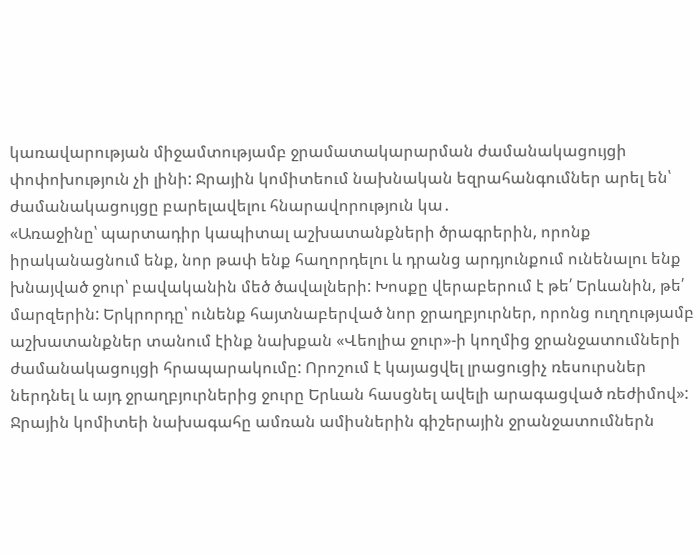կառավարության միջամտությամբ ջրամատակարարման ժամանակացույցի փոփոխություն չի լինի: Ջրային կոմիտեում նախնական եզրահանգումներ արել են՝ ժամանակացույցը բարելավելու հնարավորություն կա․
«Առաջինը՝ պարտադիր կապիտալ աշխատանքների ծրագրերին, որոնք իրականացնում ենք, նոր թափ ենք հաղորդելու և դրանց արդյունքում ունենալու ենք խնայված ջուր՝ բավականին մեծ ծավալների: Խոսքը վերաբերում է թե՛ Երևանին, թե՛ մարզերին: Երկրորդը՝ ունենք հայտնաբերված նոր ջրաղբյուրներ, որոնց ուղղությամբ աշխատանքներ տանում էինք նախքան «Վեոլիա ջուր»-ի կողմից ջրանջատումների ժամանակացույցի հրապարակումը: Որոշում է կայացվել լրացուցիչ ռեսուրսներ ներդնել և այդ ջրաղբյուրներից ջուրը Երևան հասցնել ավելի արագացված ռեժիմով»:
Ջրային կոմիտեի նախագահը ամռան ամիսներին գիշերային ջրանջատումներն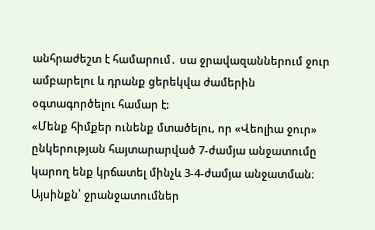անհրաժեշտ է համարում․ սա ջրավազաններում ջուր ամբարելու և դրանք ցերեկվա ժամերին օգտագործելու համար է:
«Մենք հիմքեր ունենք մտածելու, որ «Վեոլիա ջուր» ընկերության հայտարարված 7-ժամյա անջատումը կարող ենք կրճատել մինչև 3-4-ժամյա անջատման։ Այսինքն՝ ջրանջատումներ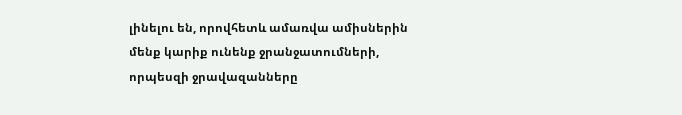լինելու են, որովհետև ամառվա ամիսներին մենք կարիք ունենք ջրանջատումների, որպեսզի ջրավազանները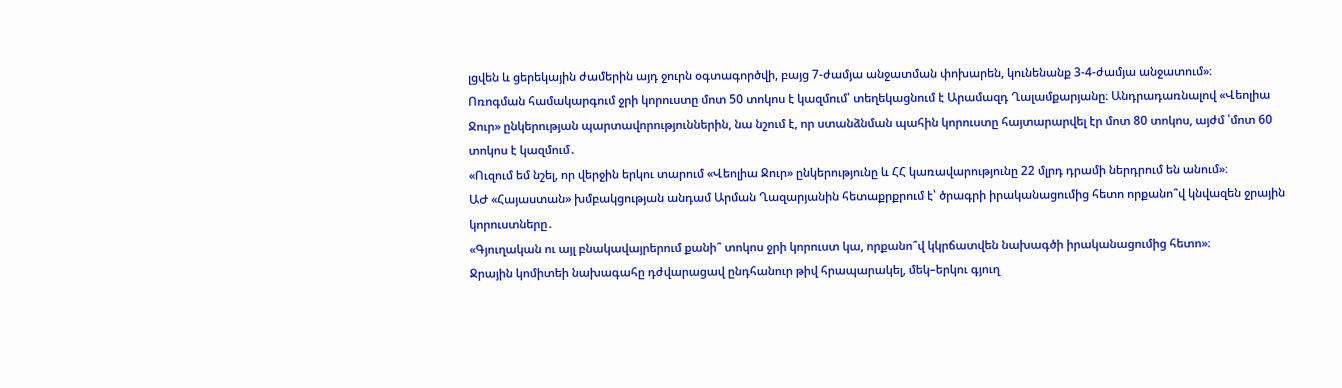լցվեն և ցերեկային ժամերին այդ ջուրն օգտագործվի, բայց 7-ժամյա անջատման փոխարեն, կունենանք 3-4-ժամյա անջատում»։
Ոռոգման համակարգում ջրի կորուստը մոտ 50 տոկոս է կազմում՝ տեղեկացնում է Արամազդ Ղալամքարյանը։ Անդրադառնալով «Վեոլիա Ջուր» ընկերության պարտավորություններին, նա նշում է, որ ստանձնման պահին կորուստը հայտարարվել էր մոտ 80 տոկոս, այժմ ՝մոտ 60 տոկոս է կազմում․
«Ուզում եմ նշել, որ վերջին երկու տարում «Վեոլիա Ջուր» ընկերությունը և ՀՀ կառավարությունը 22 մլրդ դրամի ներդրում են անում»։
ԱԺ «Հայաստան» խմբակցության անդամ Արման Ղազարյանին հետաքրքրում է՝ ծրագրի իրականացումից հետո որքանո՞վ կնվազեն ջրային կորուստները․
«Գյուղական ու այլ բնակավայրերում քանի՞ տոկոս ջրի կորուստ կա, որքանո՞վ կկրճատվեն նախագծի իրականացումից հետո»։
Ջրային կոմիտեի նախագահը դժվարացավ ընդհանուր թիվ հրապարակել, մեկ–երկու գյուղ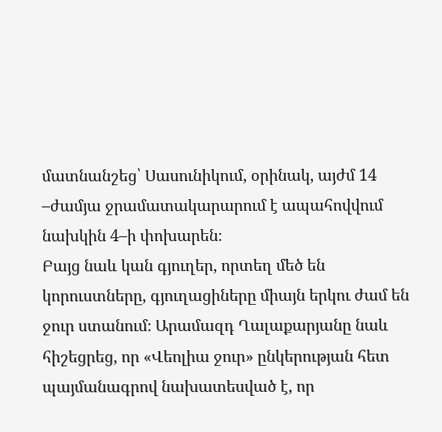մատնանշեց՝ Սասունիկում, օրինակ, այժմ 14 –ժամյա ջրամատակարարում է ապահովվում նախկին 4–ի փոխարեն։
Բայց նաև կան գյուղեր, որտեղ մեծ են կորուստները, գյուղացիները միայն երկու ժամ են ջուր ստանում։ Արամազդ Ղալաքարյանը նաև հիշեցրեց, որ «Վեոլիա ջուր» ընկերության հետ պայմանագրով նախատեսված է, որ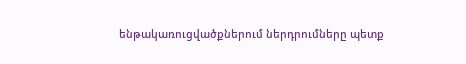ենթակառուցվածքներում ներդրումները պետք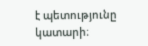է պետությունը կատարի։